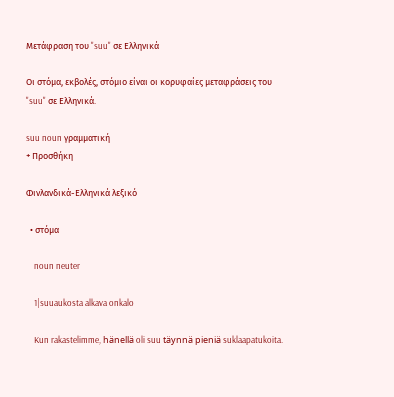Μετάφραση του "suu" σε Ελληνικά

Οι στόμα, εκβολές, στόμιο είναι οι κορυφαίες μεταφράσεις του "suu" σε Ελληνικά.

suu noun γραμματική
+ Προσθήκη

Φινλανδικά-Ελληνικά λεξικό

  • στόμα

    noun neuter

    1|suuaukosta alkava onkalo

    Kun rakastelimme, hänellä oli suu täynnä pieniä suklaapatukoita.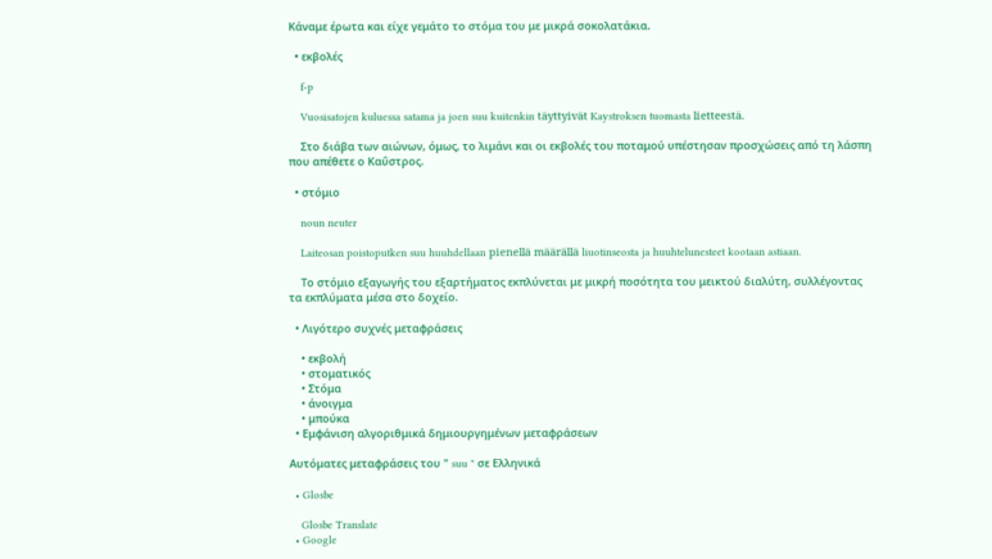Κάναμε έρωτα και είχε γεμάτο το στόμα του με μικρά σοκολατάκια.

  • εκβολές

    f-p

    Vuosisatojen kuluessa satama ja joen suu kuitenkin täyttyivät Kaystroksen tuomasta lietteestä.

    Στο διάβα των αιώνων, όμως, το λιμάνι και οι εκβολές του ποταμού υπέστησαν προσχώσεις από τη λάσπη που απέθετε ο Καΰστρος.

  • στόμιο

    noun neuter

    Laiteosan poistoputken suu huuhdellaan pienellä määrällä liuotinseosta ja huuhtelunesteet kootaan astiaan.

    Το στόμιο εξαγωγής του εξαρτήματος εκπλύνεται με μικρή ποσότητα του μεικτού διαλύτη, συλλέγοντας τα εκπλύματα μέσα στο δοχείο.

  • Λιγότερο συχνές μεταφράσεις

    • εκβολή
    • στοματικός
    • Στόμα
    • άνοιγμα
    • μπούκα
  • Εμφάνιση αλγοριθμικά δημιουργημένων μεταφράσεων

Αυτόματες μεταφράσεις του " suu " σε Ελληνικά

  • Glosbe

    Glosbe Translate
  • Google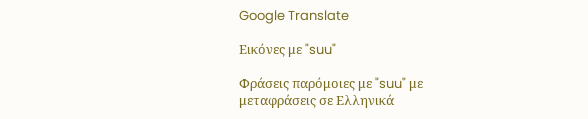Google Translate

Εικόνες με "suu"

Φράσεις παρόμοιες με "suu" με μεταφράσεις σε Ελληνικά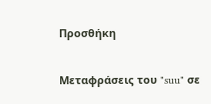Προσθήκη

Μεταφράσεις του "suu" σε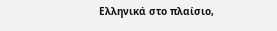Ελληνικά στο πλαίσιο,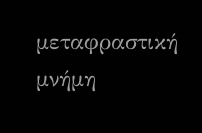μεταφραστική μνήμη